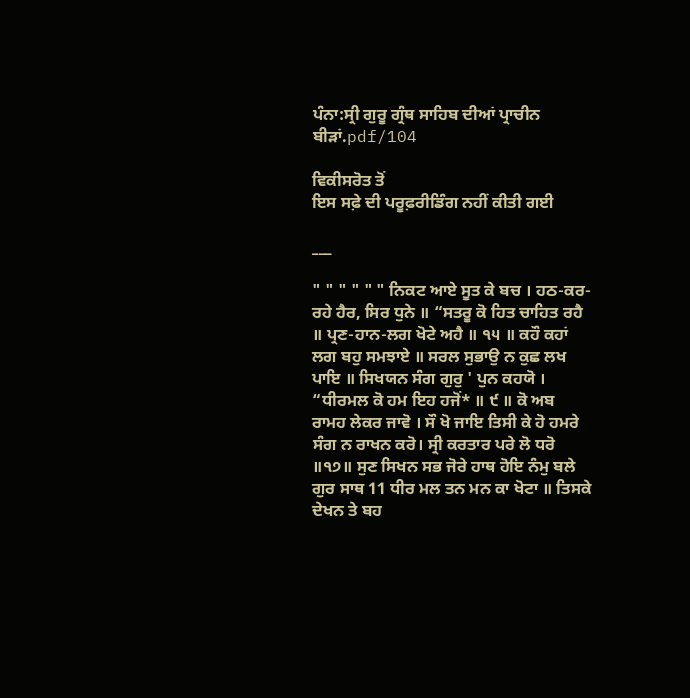ਪੰਨਾ:ਸ੍ਰੀ ਗੁਰੂ ਗ੍ਰੰਥ ਸਾਹਿਬ ਦੀਆਂ ਪ੍ਰਾਚੀਨ ਬੀੜਾਂ.pdf/104

ਵਿਕੀਸਰੋਤ ਤੋਂ
ਇਸ ਸਫ਼ੇ ਦੀ ਪਰੂਫ਼ਰੀਡਿੰਗ ਨਹੀਂ ਕੀਤੀ ਗਈ

___

" " " " " " ਨਿਕਟ ਆਏ ਸੂਤ ਕੇ ਬਚ । ਹਠ-ਕਰ-ਰਹੇ ਹੈਰ, ਸਿਰ ਧੁਨੇ ॥ “ਸਤਰੂ ਕੋ ਹਿਤ ਚਾਹਿਤ ਰਹੈ ॥ ਪ੍ਰਣ-ਹਾਨ-ਲਗ ਖੋਟੇ ਅਹੈ ॥ ੧੫ ॥ ਕਹੌ ਕਹਾਂ ਲਗ ਬਹੁ ਸਮਝਾਏ ॥ ਸਰਲ ਸੁਭਾਉ ਨ ਕੁਛ ਲਖ ਪਾਇ ॥ ਸਿਖਯਨ ਸੰਗ ਗੁਰੁ ' ਪੁਨ ਕਹਯੋ । “ਧੀਰਮਲ ਕੋ ਹਮ ਇਹ ਹਜੋਂ* ॥ ੯ ॥ ਕੋ ਅਬ ਰਾਮਹ ਲੇਕਰ ਜਾਵੋ । ਸੌ ਖੋ ਜਾਇ ਤਿਸੀ ਕੇ ਹੋ ਹਮਰੇ ਸੰਗ ਨ ਰਾਖਨ ਕਰੋ। ਸ੍ਰੀ ਕਰਤਾਰ ਪਰੇ ਲੋ ਧਰੋ ॥੧੭॥ ਸੁਣ ਸਿਖਨ ਸਭ ਜੋਰੇ ਹਾਥ ਹੋਇ ਨੰਮੁ ਬਲੇ ਗੁਰ ਸਾਥ 11 ਧੀਰ ਮਲ ਤਨ ਮਨ ਕਾ ਖੋਟਾ ॥ ਤਿਸਕੇ ਦੇਖਨ ਤੇ ਬਹ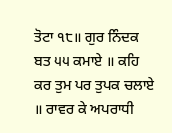ਤੋਟਾ ੧੮॥ ਗੁਰ ਨਿੰਦਕ ਬਤ ੫੫ ਕਮਾਏ ॥ ਕਹਿ ਕਰ ਤੁਮ ਪਰ ਤੁਪਕ ਚਲਾਏ ॥ ਰਾਵਰ ਕੇ ਅਪਰਾਧੀ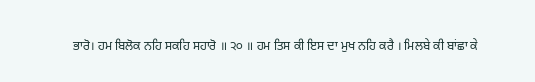ਭਾਰੋ। ਹਮ ਬਿਲੋਕ ਨਹਿ ਸਕਹਿ ਸਹਾਰੋ ॥ ੨੦ ॥ ਹਮ ਤਿਸ ਕੀ ਇਸ ਦਾ ਮੁਖ ਨਹਿ ਕਰੈ । ਮਿਲਬੇ ਕੀ ਬਾਂਛਾ ਕੇ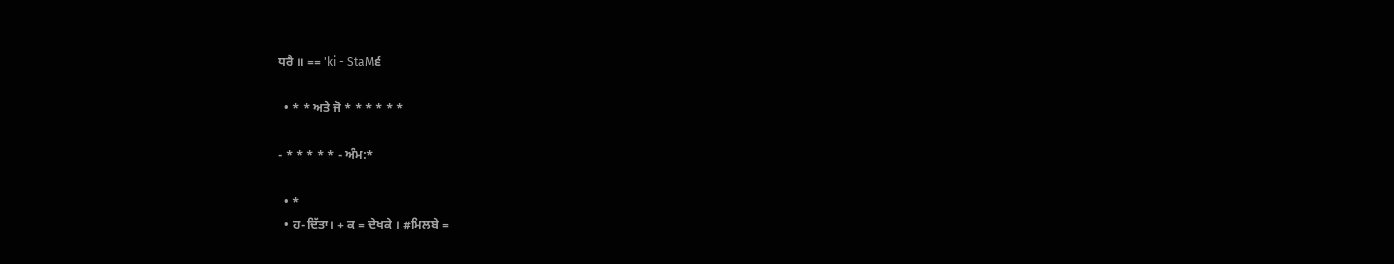ਧਰੈ ॥ == 'ki - StaM੬

  • * * ਅਤੇ ਜੋ * * * * * *

- * * * * * - ਅੰਮ:*

  • *
  • ਹ-ਦਿੱਤਾ। + ਕ = ਦੇਖਕੇ । #ਮਿਲਬੇ =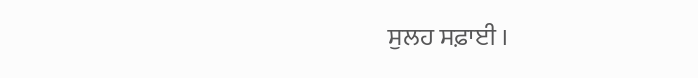ਸੁਲਹ ਸਫ਼ਾਈ ।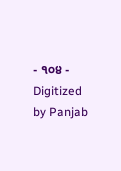- ੧੦੪ - Digitized by Panjab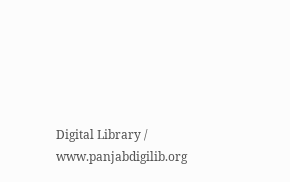Digital Library / www.panjabdigilib.org